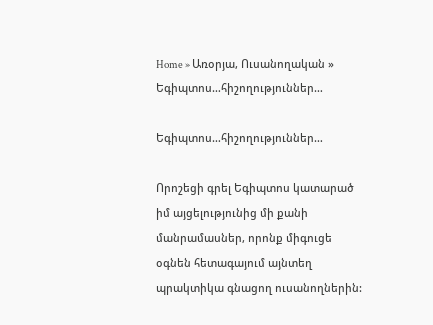Home » Առօրյա, Ուսանողական » Եգիպտոս…հիշողություններ…

Եգիպտոս…հիշողություններ…

Որոշեցի գրել Եգիպտոս կատարած իմ այցելությունից մի քանի մանրամասներ, որոնք միգուցե օգնեն հետագայում այնտեղ պրակտիկա գնացող ուսանողներին: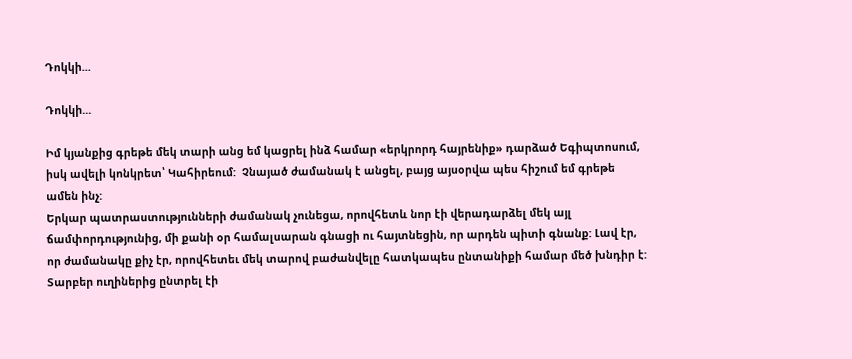Դոկկի...

Դոկկի...

Իմ կյանքից գրեթե մեկ տարի անց եմ կացրել ինձ համար «երկրորդ հայրենիք» դարձած Եգիպտոսում, իսկ ավելի կոնկրետ՝ Կահիրեում:  Չնայած ժամանակ է անցել, բայց այսօրվա պես հիշում եմ գրեթե ամեն ինչ:
Երկար պատրաստությունների ժամանակ չունեցա, որովհետև նոր էի վերադարձել մեկ այլ ճամփորդությունից, մի քանի օր համալսարան գնացի ու հայտնեցին, որ արդեն պիտի գնանք: Լավ էր, որ ժամանակը քիչ էր, որովհետեւ մեկ տարով բաժանվելը հատկապես ընտանիքի համար մեծ խնդիր է:
Տարբեր ուղիներից ընտրել էի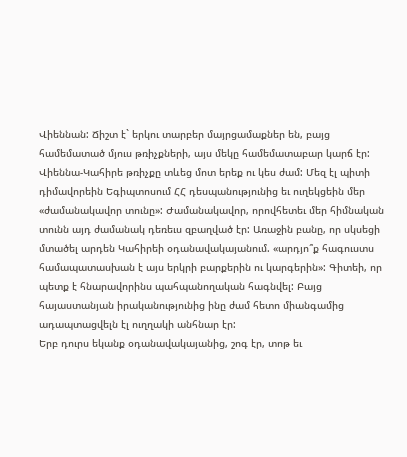Վիեննան: Ճիշտ է` երկու տարբեր մայրցամաքներ են, բայց համեմատած մյուս թռիչքների, այս մեկը համեմատաբար կարճ էր: Վիեննա-Կահիրե թռիչքը տևեց մոտ երեք ու կես ժամ: Մեզ էլ պիտի դիմավորեին Եգիպտոսում ՀՀ դեսպանությունից եւ ուղեկցեին մեր «ժամանակավոր տունը»: Ժամանակավոր, որովհետեւ մեր հիմնական տունն այդ ժամանակ դեռեւս զբաղված էր: Առաջին բանը, որ սկսեցի մտածել արդեն Կահիրեի օդանավակայանում. «արդյո՞ք հագուստս համապատասխան է այս երկրի բարքերին ու կարգերին»: Գիտեի, որ պետք է հնարավորինս պահպանողական հագնվել: Բայց հայաստանյան իրականությունից ինը ժամ հետո միանգամից ադապտացվելն էլ ուղղակի անհնար էր:
Երբ դուրս եկանք օդանավակայանից, շոգ էր, տոթ եւ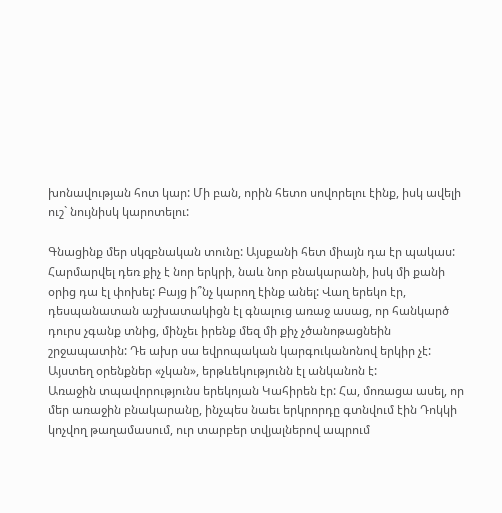խոնավության հոտ կար: Մի բան, որին հետո սովորելու էինք, իսկ ավելի ուշ` նույնիսկ կարոտելու:

Գնացինք մեր սկզբնական տունը: Այսքանի հետ միայն դա էր պակաս: Հարմարվել դեռ քիչ է նոր երկրի, նաև նոր բնակարանի, իսկ մի քանի օրից դա էլ փոխել: Բայց ի՞նչ կարող էինք անել: Վաղ երեկո էր, դեսպանատան աշխատակիցն էլ գնալուց առաջ ասաց, որ հանկարծ դուրս չգանք տնից, մինչեւ իրենք մեզ մի քիչ չծանոթացնեին շրջապատին: Դե ախր սա եվրոպական կարգուկանոնով երկիր չէ: Այստեղ օրենքներ «չկան», երթևեկությունն էլ անկանոն է:
Առաջին տպավորությունս երեկոյան Կահիրեն էր: Հա, մոռացա ասել, որ մեր առաջին բնակարանը, ինչպես նաեւ երկրորդը գտնվում էին Դոկկի կոչվող թաղամասում, ուր տարբեր տվյալներով ապրում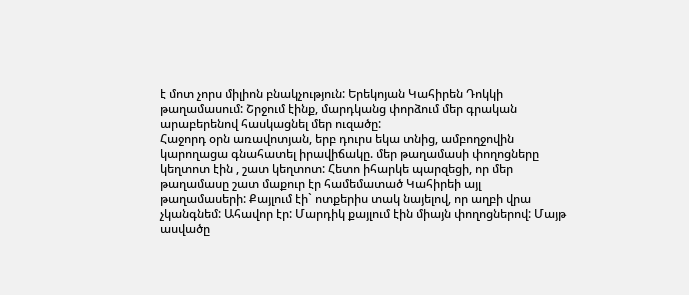է մոտ չորս միլիոն բնակչություն: Երեկոյան Կահիրեն Դոկկի թաղամասում: Շրջում էինք, մարդկանց փորձում մեր գրական արաբերենով հասկացնել մեր ուզածը:
Հաջորդ օրն առավոտյան, երբ դուրս եկա տնից, ամբողջովին կարողացա գնահատել իրավիճակը. մեր թաղամասի փողոցները կեղտոտ էին , շատ կեղտոտ: Հետո իհարկե պարզեցի, որ մեր թաղամասը շատ մաքուր էր համեմատած Կահիրեի այլ թաղամասերի: Քայլում էի` ոտքերիս տակ նայելով, որ աղբի վրա չկանգնեմ: Ահավոր էր: Մարդիկ քայլում էին միայն փողոցներով: Մայթ ասվածը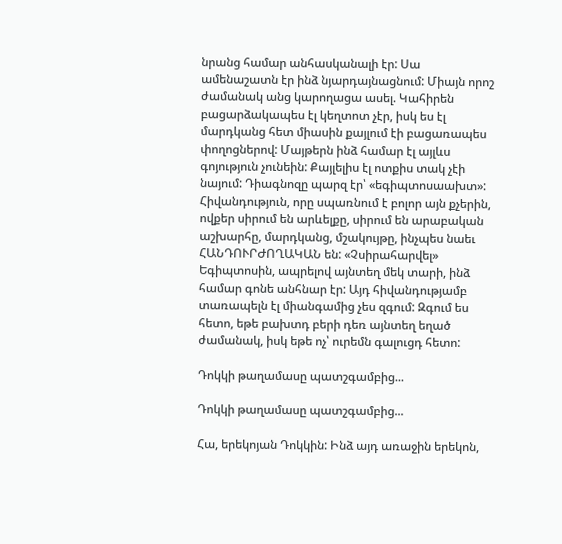նրանց համար անհասկանալի էր: Սա ամենաշատն էր ինձ նյարդայնացնում: Միայն որոշ ժամանակ անց կարողացա ասել. Կահիրեն բացարձակապես էլ կեղտոտ չէր, իսկ ես էլ մարդկանց հետ միասին քայլում էի բացառապես փողոցներով: Մայթերն ինձ համար էլ այլևս գոյություն չունեին: Քայլելիս էլ ոտքիս տակ չէի նայում: Դիագնոզը պարզ էր՝ «եգիպտոսաախտ»: Հիվանդություն, որը սպառնում է բոլոր այն քչերին, ովքեր սիրում են արևելքը, սիրում են արաբական աշխարհը, մարդկանց, մշակույթը, ինչպես նաեւ ՀԱՆԴՈՒՐԺՈՂԱԿԱՆ են: «Չսիրահարվել» Եգիպտոսին, ապրելով այնտեղ մեկ տարի, ինձ համար գոնե անհնար էր: Այդ հիվանդությամբ տառապելն էլ միանգամից չես զգում: Զգում ես հետո, եթե բախտդ բերի դեռ այնտեղ եղած ժամանակ, իսկ եթե ոչ՝ ուրեմն գալուցդ հետո:

Դոկկի թաղամասը պատշգամբից...

Դոկկի թաղամասը պատշգամբից...

Հա, երեկոյան Դոկկին: Ինձ այդ առաջին երեկոն,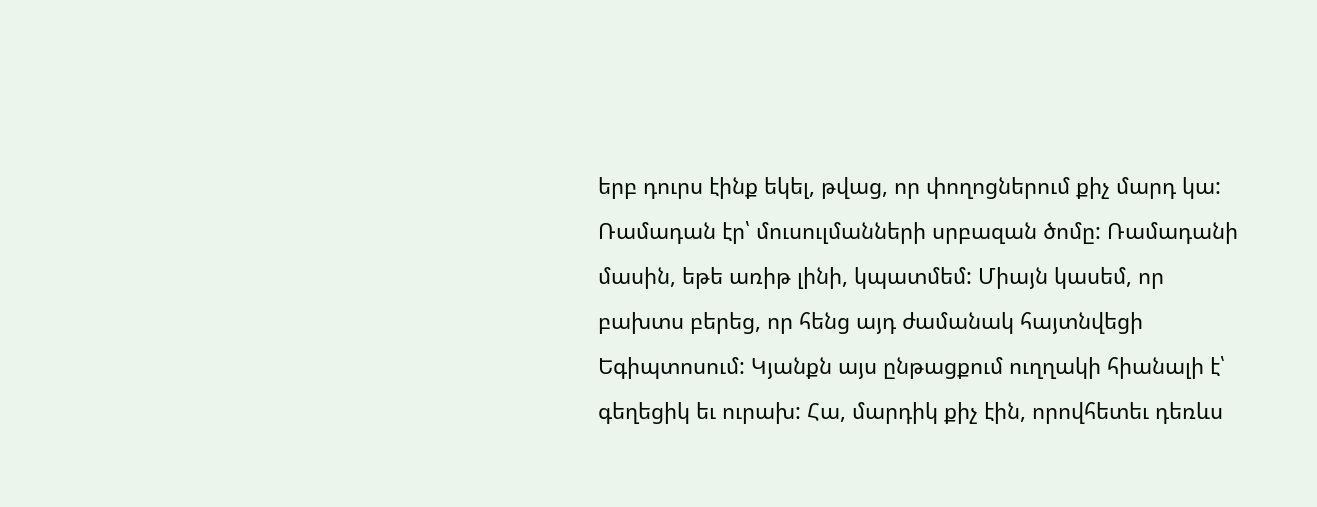երբ դուրս էինք եկել, թվաց, որ փողոցներում քիչ մարդ կա: Ռամադան էր՝ մուսուլմանների սրբազան ծոմը: Ռամադանի մասին, եթե առիթ լինի, կպատմեմ: Միայն կասեմ, որ բախտս բերեց, որ հենց այդ ժամանակ հայտնվեցի Եգիպտոսում: Կյանքն այս ընթացքում ուղղակի հիանալի է՝ գեղեցիկ եւ ուրախ: Հա, մարդիկ քիչ էին, որովհետեւ դեռևս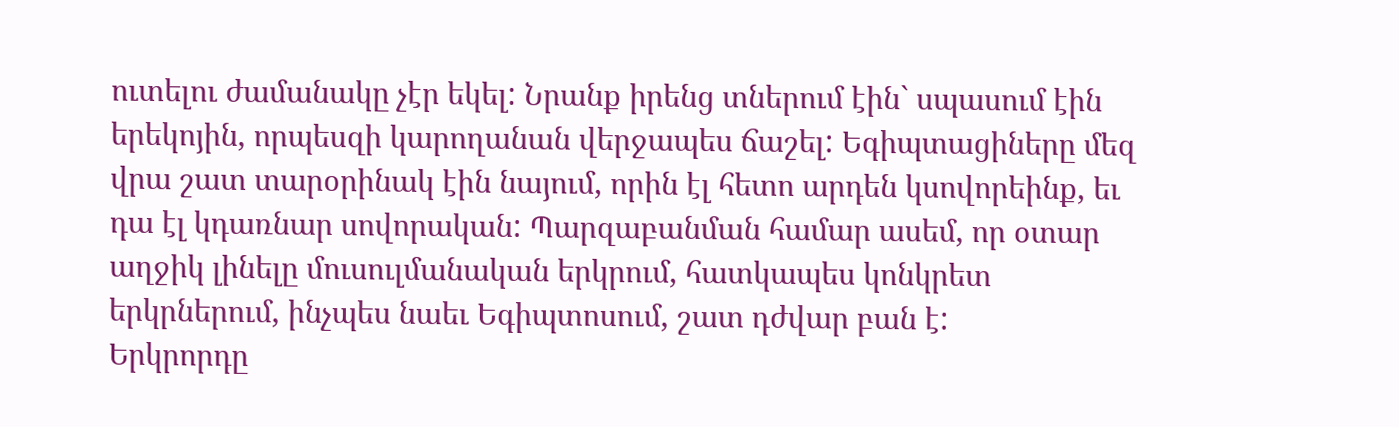ուտելու ժամանակը չէր եկել: Նրանք իրենց տներում էին` սպասում էին երեկոյին, որպեսզի կարողանան վերջապես ճաշել: Եգիպտացիները մեզ վրա շատ տարօրինակ էին նայում, որին էլ հետո արդեն կսովորեինք, եւ դա էլ կդառնար սովորական: Պարզաբանման համար ասեմ, որ օտար աղջիկ լինելը մուսուլմանական երկրում, հատկապես կոնկրետ երկրներում, ինչպես նաեւ Եգիպտոսում, շատ դժվար բան է:
Երկրորդը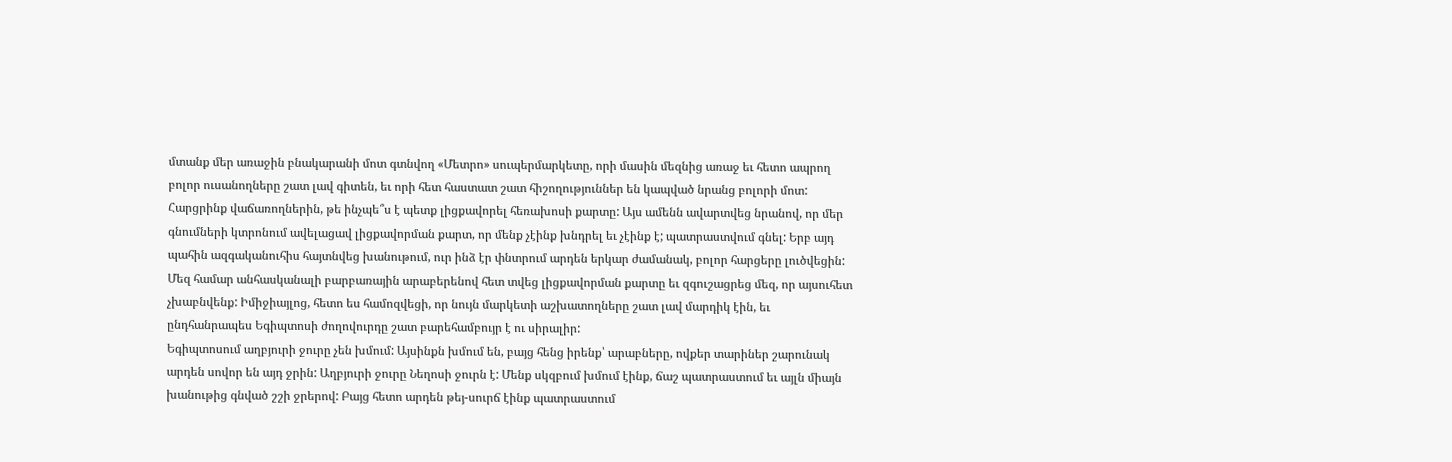մտանք մեր առաջին բնակարանի մոտ գտնվող «Մետրո» սուպերմարկետը, որի մասին մեզնից առաջ եւ հետո ապրող բոլոր ուսանողները շատ լավ գիտեն, եւ որի հետ հաստատ շատ հիշողություններ են կապված նրանց բոլորի մոտ: Հարցրինք վաճառողներին, թե ինչպե՞ս է պետք լիցքավորել հեռախոսի քարտը: Այս ամենն ավարտվեց նրանով, որ մեր գնումների կտրոնում ավելացավ լիցքավորման քարտ, որ մենք չէինք խնդրել եւ չէինք է; պատրաստվում գնել: Երբ այդ պահին ազգականուհիս հայտնվեց խանութում, ուր ինձ էր փնտրում արդեն երկար ժամանակ, բոլոր հարցերը լուծվեցին: Մեզ համար անհասկանալի բարբառային արաբերենով հետ տվեց լիցքավորման քարտը եւ զգուշացրեց մեզ, որ այսուհետ չխաբնվենք: Իմիջիայլոց, հետո ես համոզվեցի, որ նույն մարկետի աշխատողները շատ լավ մարդիկ էին, եւ ընդհանրապես Եգիպտոսի ժողովուրդը շատ բարեհամբույր է ու սիրալիր:
Եգիպտոսում աղբյուրի ջուրը չեն խմում: Այսինքն խմում են, բայց հենց իրենք՝ արաբները, ովքեր տարիներ շարունակ արդեն սովոր են այդ ջրին: Աղբյուրի ջուրը Նեղոսի ջուրն է: Մենք սկզբում խմում էինք, ճաշ պատրաստում եւ այլն միայն խանութից գնված շշի ջրերով: Բայց հետո արդեն թեյ-սուրճ էինք պատրաստում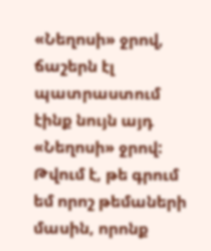«Նեղոսի» ջրով, ճաշերն էլ պատրաստում էինք նույն այդ «Նեղոսի» ջրով: Թվում է, թե գրում եմ որոշ թեմաների մասին, որոնք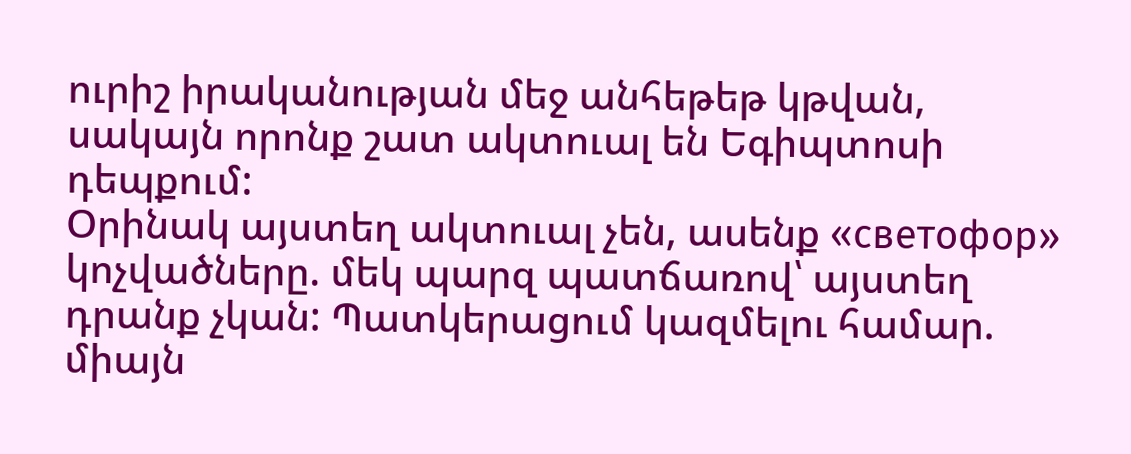ուրիշ իրականության մեջ անհեթեթ կթվան, սակայն որոնք շատ ակտուալ են Եգիպտոսի դեպքում:
Օրինակ այստեղ ակտուալ չեն, ասենք «светофор» կոչվածները. մեկ պարզ պատճառով՝ այստեղ դրանք չկան: Պատկերացում կազմելու համար.
միայն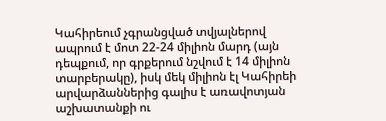Կահիրեում չգրանցված տվյալներով ապրում է մոտ 22-24 միլիոն մարդ (այն դեպքում, որ գրքերում նշվում է 14 միլիոն տարբերակը), իսկ մեկ միլիոն էլ Կահիրեի արվարձաններից գալիս է առավոտյան աշխատանքի ու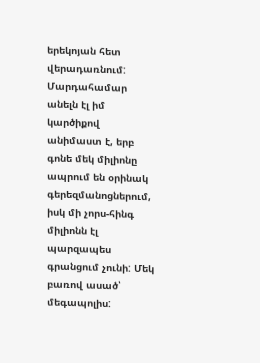երեկոյան հետ վերադառնում: Մարդահամար անելն էլ իմ կարծիքով անիմաստ է, երբ գոնե մեկ միլիոնը ապրում են օրինակ գերեզմանոցներում, իսկ մի չորս-հինգ միլիոնն էլ պարզապես գրանցում չունի: Մեկ բառով ասած՝ մեգապոլիս: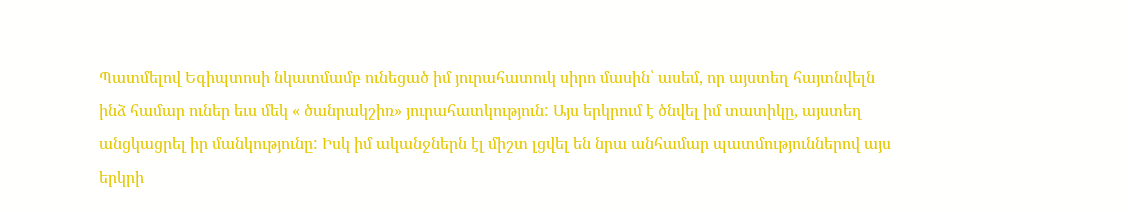Պատմելով Եգիպտոսի նկատմամբ ունեցած իմ յուրահատուկ սիրո մասին՝ ասեմ, որ այստեղ հայտնվելն ինձ համար ուներ եւս մեկ « ծանրակշիռ» յուրահատկություն: Այս երկրում է ծնվել իմ տատիկը, այստեղ անցկացրել իր մանկությունը: Իսկ իմ ականջներն էլ միշտ լցվել են նրա անհամար պատմություններով այս երկրի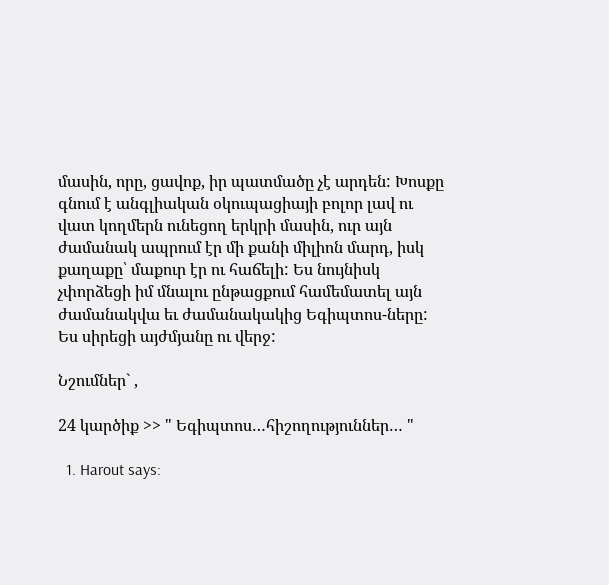մասին, որը, ցավոք, իր պատմածը չէ արդեն: Խոսքը գնում է անգլիական օկուպացիայի բոլոր լավ ու վատ կողմերն ունեցող երկրի մասին, ուր այն ժամանակ ապրում էր մի քանի միլիոն մարդ, իսկ քաղաքը՝ մաքուր էր ու հաճելի: Ես նույնիսկ չփորձեցի իմ մնալու ընթացքում համեմատել այն ժամանակվա եւ ժամանակակից Եգիպտոս-ները: Ես սիրեցի այժմյանը ու վերջ:

Նշումներ` ,

24 կարծիք >> " Եգիպտոս…հիշողություններ… "

  1. Harout says: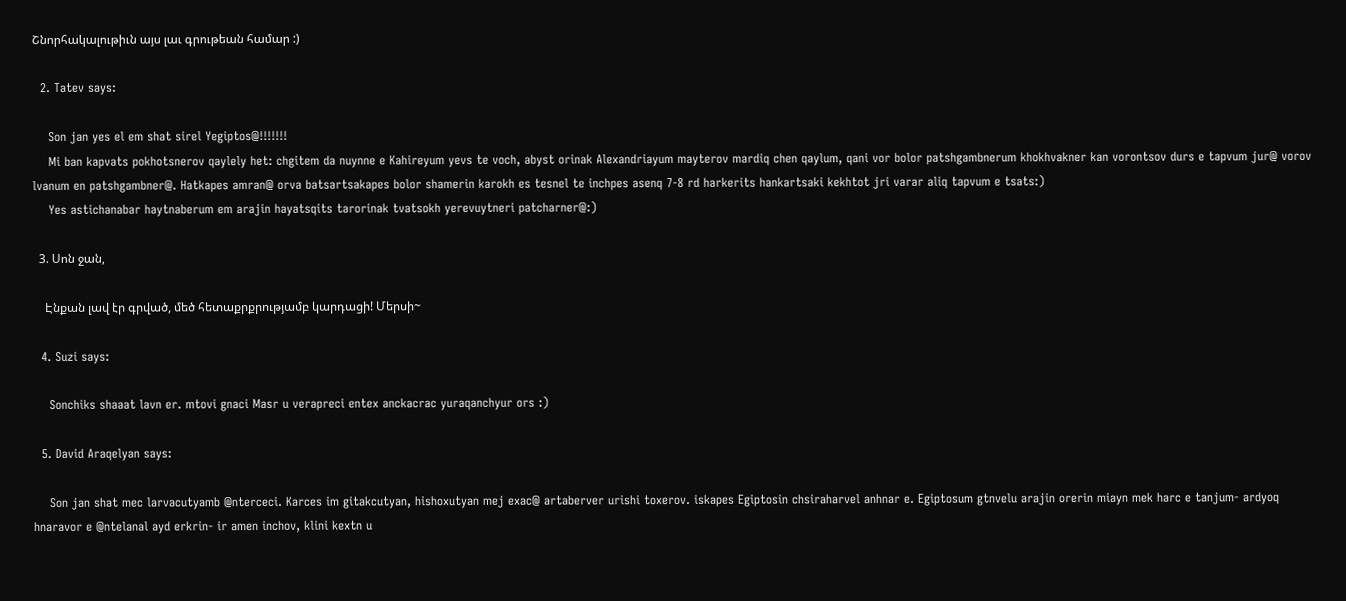Շնորհակալութիւն այս լաւ գրութեան համար :)

  2. Tatev says:

    Son jan yes el em shat sirel Yegiptos@!!!!!!!
    Mi ban kapvats pokhotsnerov qaylely het: chgitem da nuynne e Kahireyum yevs te voch, abyst orinak Alexandriayum mayterov mardiq chen qaylum, qani vor bolor patshgambnerum khokhvakner kan vorontsov durs e tapvum jur@ vorov lvanum en patshgambner@. Hatkapes amran@ orva batsartsakapes bolor shamerin karokh es tesnel te inchpes asenq 7-8 rd harkerits hankartsaki kekhtot jri varar aliq tapvum e tsats:)
    Yes astichanabar haytnaberum em arajin hayatsqits tarorinak tvatsokh yerevuytneri patcharner@:)

  3. Սոն ջան,

    Էնքան լավ էր գրված, մեծ հետաքրքրությամբ կարդացի! Մերսի~

  4. Suzi says:

    Sonchiks shaaat lavn er. mtovi gnaci Masr u verapreci entex anckacrac yuraqanchyur ors :)

  5. David Araqelyan says:

    Son jan shat mec larvacutyamb @nterceci. Karces im gitakcutyan, hishoxutyan mej exac@ artaberver urishi toxerov. iskapes Egiptosin chsiraharvel anhnar e. Egiptosum gtnvelu arajin orerin miayn mek harc e tanjum- ardyoq hnaravor e @ntelanal ayd erkrin- ir amen inchov, klini kextn u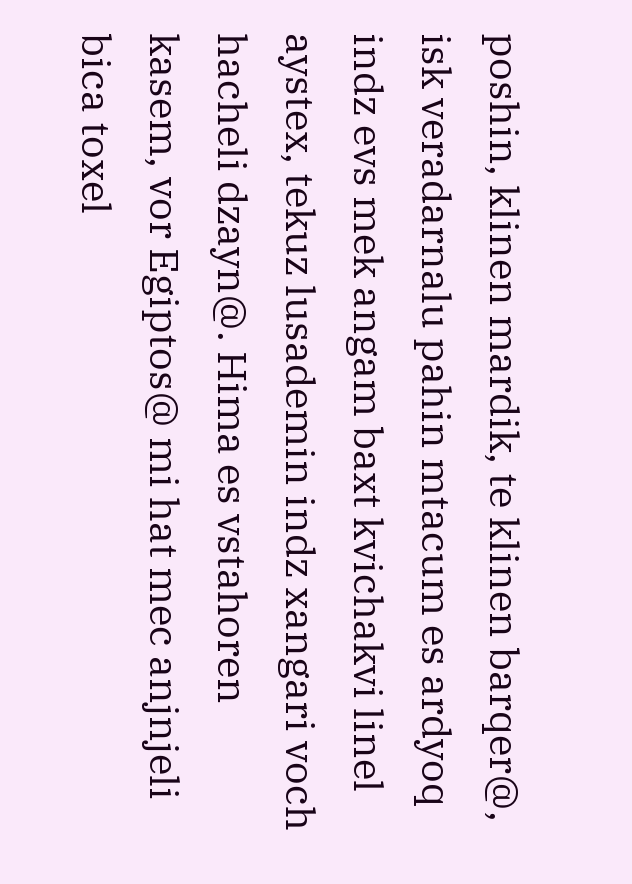poshin, klinen mardik, te klinen barqer@, isk veradarnalu pahin mtacum es ardyoq indz evs mek angam baxt kvichakvi linel aystex, tekuz lusademin indz xangari voch hacheli dzayn@. Hima es vstahoren kasem, vor Egiptos@ mi hat mec anjnjeli bica toxel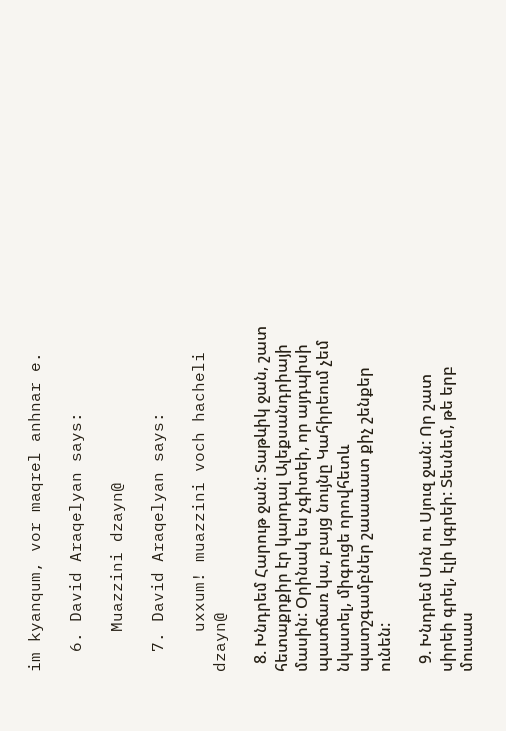im kyanqum, vor maqrel anhnar e.

  6. David Araqelyan says:

    Muazzini dzayn@

  7. David Araqelyan says:

    uxxum! muazzini voch hacheli dzayn@

  8. Խնդրեմ Հարութ ջան: Տաթևիկ ջան, շատ հետաքրքիր էր կարդալ Ալեքսանդրիայի մասին: Օրինակ ես չգիտեի, որ այդպիսի պատճառ կա, բայց նույնը Կահիրեում չեմ նկատել, միգուցե որովհետև պատշգամբներ շաաաատ քիչ շենքեր ունեն:

  9. Խնդրեմ Սոն ու Սյուզ ջան: Որ շատ սիրեի գրել, էլի կգրեի: Տեսնեմ, թե երբ մուսաս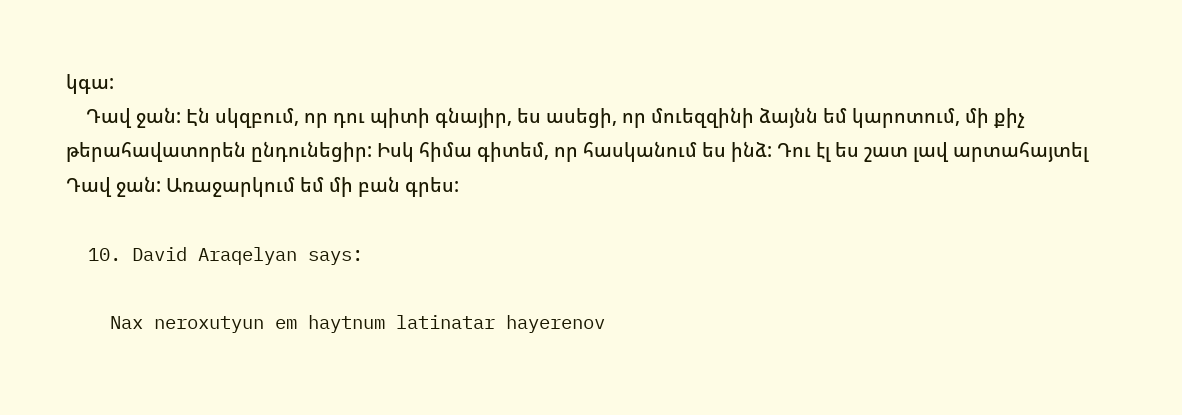կգա:
    Դավ ջան: Էն սկզբում, որ դու պիտի գնայիր, ես ասեցի, որ մուեզզինի ձայնն եմ կարոտում, մի քիչ թերահավատորեն ընդունեցիր: Իսկ հիմա գիտեմ, որ հասկանում ես ինձ: Դու էլ ես շատ լավ արտահայտել Դավ ջան: Առաջարկում եմ մի բան գրես:

  10. David Araqelyan says:

    Nax neroxutyun em haytnum latinatar hayerenov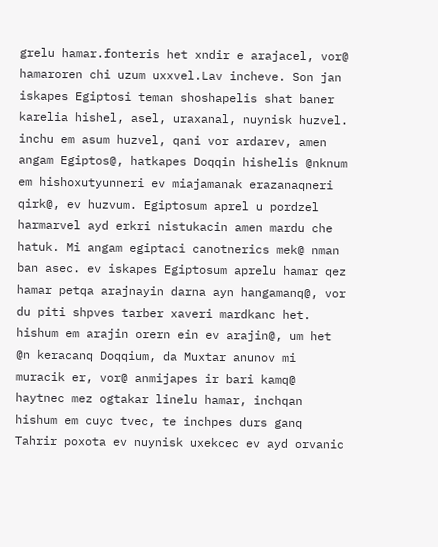grelu hamar.fonteris het xndir e arajacel, vor@ hamaroren chi uzum uxxvel.Lav incheve. Son jan iskapes Egiptosi teman shoshapelis shat baner karelia hishel, asel, uraxanal, nuynisk huzvel. inchu em asum huzvel, qani vor ardarev, amen angam Egiptos@, hatkapes Doqqin hishelis @nknum em hishoxutyunneri ev miajamanak erazanaqneri qirk@, ev huzvum. Egiptosum aprel u pordzel harmarvel ayd erkri nistukacin amen mardu che hatuk. Mi angam egiptaci canotnerics mek@ nman ban asec. ev iskapes Egiptosum aprelu hamar qez hamar petqa arajnayin darna ayn hangamanq@, vor du piti shpves tarber xaveri mardkanc het. hishum em arajin orern ein ev arajin@, um het @n keracanq Doqqium, da Muxtar anunov mi muracik er, vor@ anmijapes ir bari kamq@ haytnec mez ogtakar linelu hamar, inchqan hishum em cuyc tvec, te inchpes durs ganq Tahrir poxota ev nuynisk uxekcec ev ayd orvanic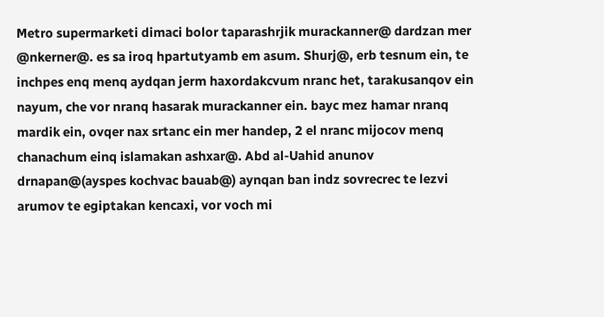Metro supermarketi dimaci bolor taparashrjik murackanner@ dardzan mer @nkerner@. es sa iroq hpartutyamb em asum. Shurj@, erb tesnum ein, te inchpes enq menq aydqan jerm haxordakcvum nranc het, tarakusanqov ein nayum, che vor nranq hasarak murackanner ein. bayc mez hamar nranq mardik ein, ovqer nax srtanc ein mer handep, 2 el nranc mijocov menq chanachum einq islamakan ashxar@. Abd al-Uahid anunov drnapan@(ayspes kochvac bauab@) aynqan ban indz sovrecrec te lezvi arumov te egiptakan kencaxi, vor voch mi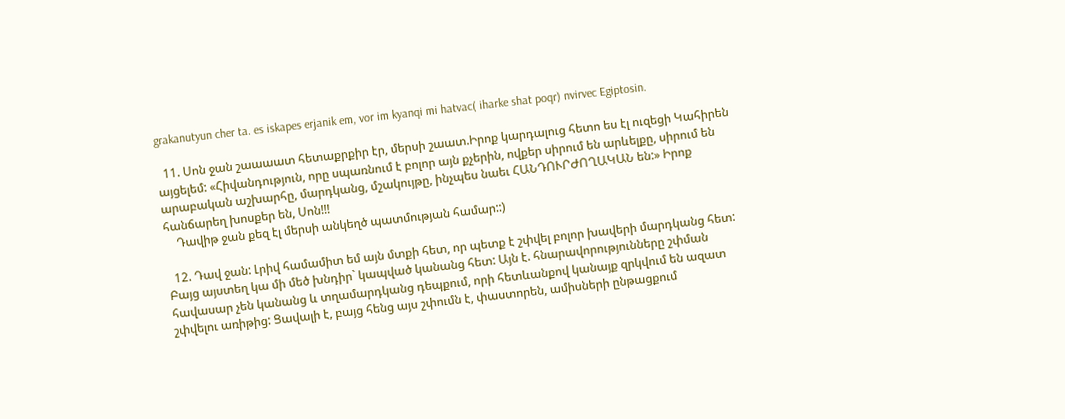grakanutyun cher ta. es iskapes erjanik em, vor im kyanqi mi hatvac( iharke shat poqr) nvirvec Egiptosin.

  11. Սոն ջան շաաաատ հետաքրքիր էր, մերսի շաատ.Իրոք կարդալուց հետո ես էլ ուզեցի Կահիրեն այցելեմ: «Հիվանդություն, որը սպառնում է բոլոր այն քչերին, ովքեր սիրում են արևելքը, սիրում են արաբական աշխարհը, մարդկանց, մշակույթը, ինչպես նաեւ ՀԱՆԴՈՒՐԺՈՂԱԿԱՆ են:» Իրոք հանճարեղ խոսքեր են, Սոն!!!
    Դավիթ ջան քեզ էլ մերսի անկեղծ պատմության համար::)

  12. Դավ ջան: Լրիվ համամիտ եմ այն մտքի հետ, որ պետք է շփվել բոլոր խավերի մարդկանց հետ: Բայց այստեղ կա մի մեծ խնդիր` կապված կանանց հետ: Այն է. հնարավորությունները շփման հավասար չեն կանանց և տղամարդկանց դեպքում, որի հետևանքով կանայք զրկվում են ազատ շփվելու առիթից: Ցավալի է, բայց հենց այս շփումն է, փաստորեն, ամիսների ընթացքում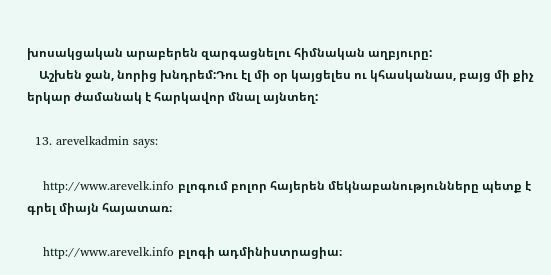խոսակցական արաբերեն զարգացնելու հիմնական աղբյուրը:
    Աշխեն ջան, նորից խնդրեմ:Դու էլ մի օր կայցելես ու կհասկանաս, բայց մի քիչ երկար ժամանակ է հարկավոր մնալ այնտեղ:

  13. arevelkadmin says:

    http://www.arevelk.info բլոգում բոլոր հայերեն մեկնաբանությունները պետք է գրել միայն հայատառ։

    http://www.arevelk.info բլոգի ադմինիստրացիա։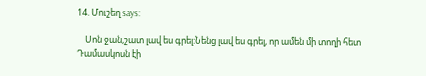14. Մուշեղ says:

    Սոն ջան,շատ լավ ես գրել:Նենց լավ ես գրել, որ ամեն մի տողի հետ Դամասկոսն էի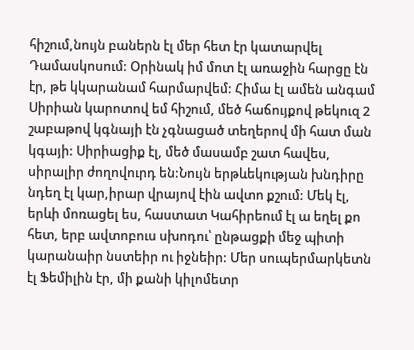հիշում,նույն բաներն էլ մեր հետ էր կատարվել Դամասկոսում: Օրինակ իմ մոտ էլ առաջին հարցը էն էր, թե կկարանամ հարմարվեմ: Հիմա էլ ամեն անգամ Սիրիան կարոտով եմ հիշում, մեծ հաճույքով թեկուզ 2 շաբաթով կգնայի էն չգնացած տեղերով մի հատ ման կգայի: Սիրիացիք էլ, մեծ մասամբ շատ հավես, սիրալիր ժողովուրդ են:Նույն երթևեկության խնդիրը նդեղ էլ կար,իրար վրայով էին ավտո քշում: Մեկ էլ, երևի մոռացել ես, հաստատ Կահիրեում էլ ա եղել քո հետ, երբ ավտոբուս սխոդու՝ ընթացքի մեջ պիտի կարանաիր նստեիր ու իջնեիր: Մեր սուպերմարկետն էլ Ֆեմիլին էր, մի քանի կիլոմետր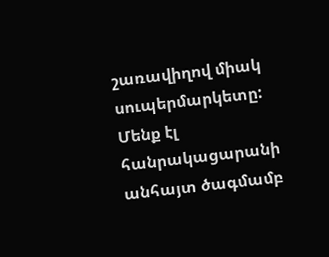շառավիղով միակ սուպերմարկետը: Մենք էլ հանրակացարանի անհայտ ծագմամբ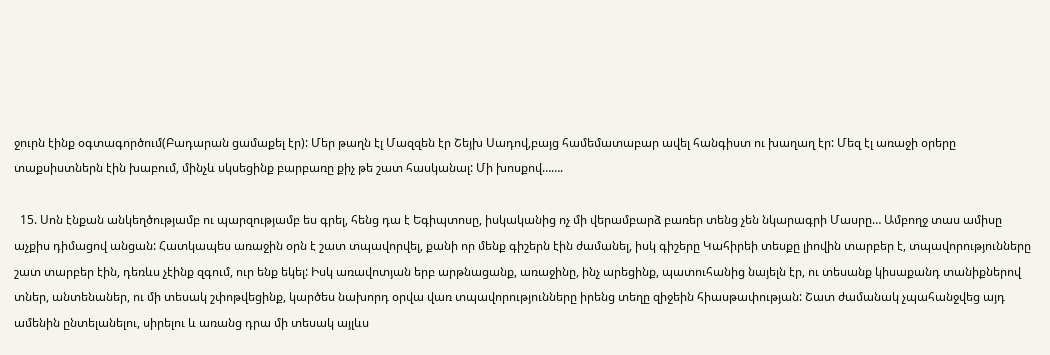ջուրն էինք օգտագործում(Բադարան ցամաքել էր): Մեր թաղն էլ Մազզեն էր Շեյխ Սադով,բայց համեմատաբար ավել հանգիստ ու խաղաղ էր: Մեզ էլ առաջի օրերը տաքսիստներն էին խաբում, մինչև սկսեցինք բարբառը քիչ թե շատ հասկանալ: Մի խոսքով…….

  15. Սոն էնքան անկեղծությամբ ու պարզությամբ ես գրել, հենց դա է Եգիպտոսը, իսկականից ոչ մի վերամբարձ բառեր տենց չեն նկարագրի Մասրը… Ամբողջ տաս ամիսը աչքիս դիմացով անցան: Հատկապես առաջին օրն է շատ տպավորվել, քանի որ մենք գիշերն էին ժամանել, իսկ գիշերը Կահիրեի տեսքը լիովին տարբեր է, տպավորությունները շատ տարբեր էին, դեռևս չէինք զգում, ուր ենք եկել: Իսկ առավոտյան երբ արթնացանք, առաջինը, ինչ արեցինք, պատուհանից նայելն էր, ու տեսանք կիսաքանդ տանիքներով տներ, անտենաներ, ու մի տեսակ շփոթվեցինք, կարծես նախորդ օրվա վառ տպավորությունները իրենց տեղը զիջեին հիասթափության: Շատ ժամանակ չպահանջվեց այդ ամենին ընտելանելու, սիրելու և առանց դրա մի տեսակ այլևս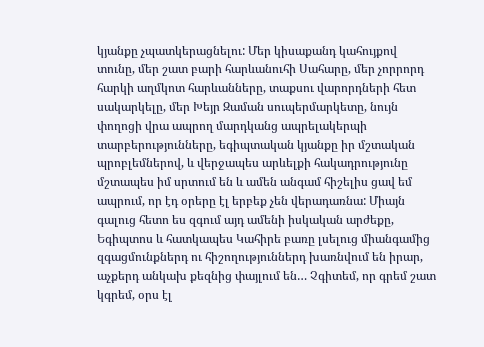կյանքը չպատկերացնելու: Մեր կիսաքանդ կահույքով տունը, մեր շատ բարի հարևանուհի Սահարը, մեր չորրորդ հարկի աղմկոտ հարևանները, տաքսու վարորդների հետ սակարկելը, մեր Խեյր Զաման սուպերմարկետը, նույն փողոցի վրա ապրող մարդկանց ապրելակերպի տարբերությունները, եգիպտական կյանքը իր մշտական պրոբլեմներով, և վերջապես արևելքի հակադրությունը մշտապես իմ սրտում են և ամեն անգամ հիշելիս ցավ եմ ապրում, որ էդ օրերը էլ երբեք չեն վերադառնա: Միայն գալուց հետո ես զգում այդ ամենի իսկական արժեքը, Եգիպտոս և հատկապես Կահիրե բառը լսելուց միանգամից զգացմունքներդ ու հիշողություններդ խառնվում են իրար, աչքերդ անկախ քեզնից փայլում են… Չգիտեմ, որ գրեմ շատ կգրեմ, օրս էլ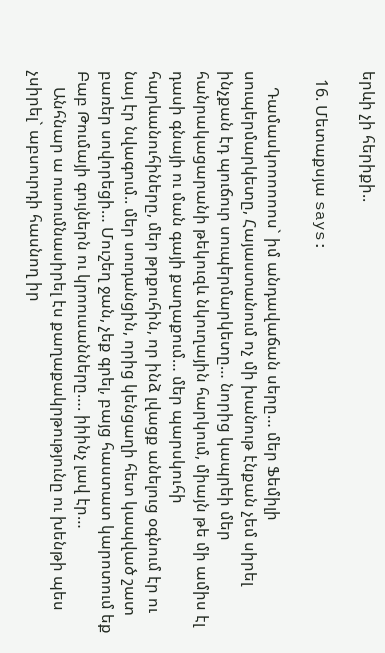երևի չի հերիքի..

  16. Մետաքսյա says:

    Դամասկոոոոոոս` իմ անդավաճան սերը… մեր Ֆեմիլի սուպերմարկետը, Հայաստանում ոչ մի խանութ էնքան չեմ սիրել ինչքան էդ պուճուր սուպերմարկետը… նորից կապրեի մեր հանրակացարանի թեկուզև նկուղային հարկում, միայն թե մի ամիս էլ դասի գնայի ու ման գայի քաղաքում… մեր պարսկուհի հարևանուհիները, մեր թրքուհին, որ ինձ լվացք անելուց օգնում էր ու նայ էր նվագում.. մեր սուդանցին, որից կենցաղի հետ կապված շատ բառեր սովորեցի… Մուշեղ ջան, չեք գրել, բայց հաստատ կարոտում եք Բաբ Թումայի գույներն ու կրոուսանները…. իիինչ լավ էր…
    Անհնար ա ուսումնասիրել էս քաղաքակրթությունը ու խենթի պես չսիրել` աբսուրդի հասնող իր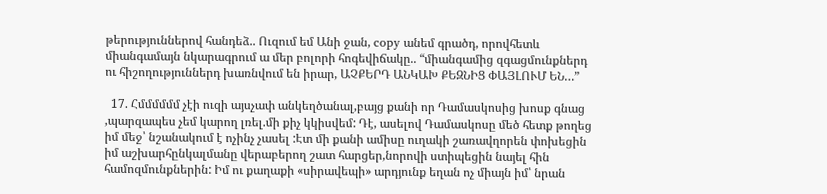թերություններով հանդեձ.. Ուզում եմ Անի ջան, copy անեմ գրածդ, որովհետև միանգամայն նկարագրում ա մեր բոլորի հոգեվիճակը.. “միանգամից զգացմունքներդ ու հիշողություններդ խառնվում են իրար, ԱՉՔԵՐԴ ԱՆԿԱԽ ՔԵԶՆԻՑ ՓԱՅԼՈՒՄ ԵՆ…”

  17. Հմմմմմմ չէի ուզի այսչափ անկեղծանալ,բայց քանի որ Դամասկոսից խոսք գնաց ,պարզապես չեմ կարող լռել.մի քիչ կկիսվեմ: Դէ, ասելով Դամասկոսը մեծ հետք թողեց իմ մեջ՝ նշանակում է ոչինչ չասել :Էտ մի քանի ամիսը ուղակի շառավղորեն փոխեցին իմ աշխարհընկալմանը վերաբերող շատ հարցեր,նորովի ստիպեցին նայել հին համոզմունքներին: Իմ ու քաղաքի «սիրավեպի» արդյունք եղան ոչ միայն իմ՝ նրան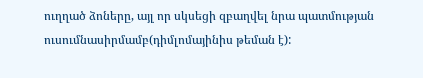ուղղած ձոները, այլ որ սկսեցի զբաղվել նրա պատմության ուսումնասիրմամբ(դիմլոմայինիս թեման է):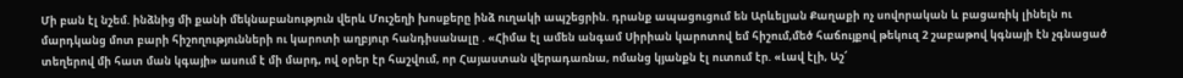Մի բան էլ նշեմ. ինձնից մի քանի մեկնաբանություն վերև Մուշեղի խոսքերը ինձ ուղակի ապշեցրին. դրանք ապացուցում են Արևելյան Քաղաքի ոչ սովորական և բացառիկ լինելն ու մարդկանց մոտ բարի հիշողությունների ու կարոտի աղբյուր հանդիսանալը . «Հիմա էլ ամեն անգամ Սիրիան կարոտով եմ հիշում,մեծ հաճույքով թեկուզ 2 շաբաթով կգնայի էն չգնացած տեղերով մի հատ ման կգայի» ասում է մի մարդ, ով օրեր էր հաշվում, որ Հայաստան վերադառնա, ոմանց կյանքն էլ ուտում էր. «Լավ էլի, Աշ՜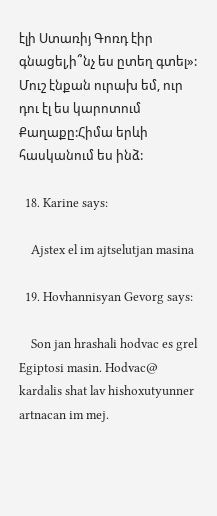էլի Ստառիյ Գոռդ էիր գնացել,ի՞նչ ես ըտեղ գտել»: Մուշ էնքան ուրախ եմ, ուր դու էլ ես կարոտում Քաղաքը:Հիմա երևի հասկանում ես ինձ:

  18. Karine says:

    Ajstex el im ajtselutjan masina

  19. Hovhannisyan Gevorg says:

    Son jan hrashali hodvac es grel Egiptosi masin. Hodvac@ kardalis shat lav hishoxutyunner artnacan im mej.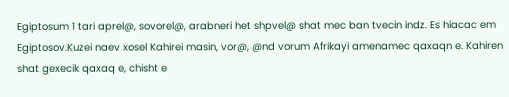Egiptosum 1 tari aprel@, sovorel@, arabneri het shpvel@ shat mec ban tvecin indz. Es hiacac em Egiptosov.Kuzei naev xosel Kahirei masin, vor@, @nd vorum Afrikayi amenamec qaxaqn e. Kahiren shat gexecik qaxaq e, chisht e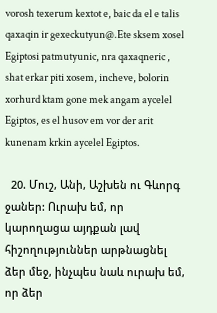vorosh texerum kextot e, baic da el e talis qaxaqin ir gexeckutyun@.Ete sksem xosel Egiptosi patmutyunic, nra qaxaqneric , shat erkar piti xosem, incheve, bolorin xorhurd ktam gone mek angam aycelel Egiptos, es el husov em vor der arit kunenam krkin aycelel Egiptos.

  20. Մուշ, Անի, Աշխեն ու Գևորգ ջաներ: Ուրախ եմ, որ կարողացա այդքան լավ հիշողություններ արթնացնել ձեր մեջ, ինչպես նաև ուրախ եմ, որ ձեր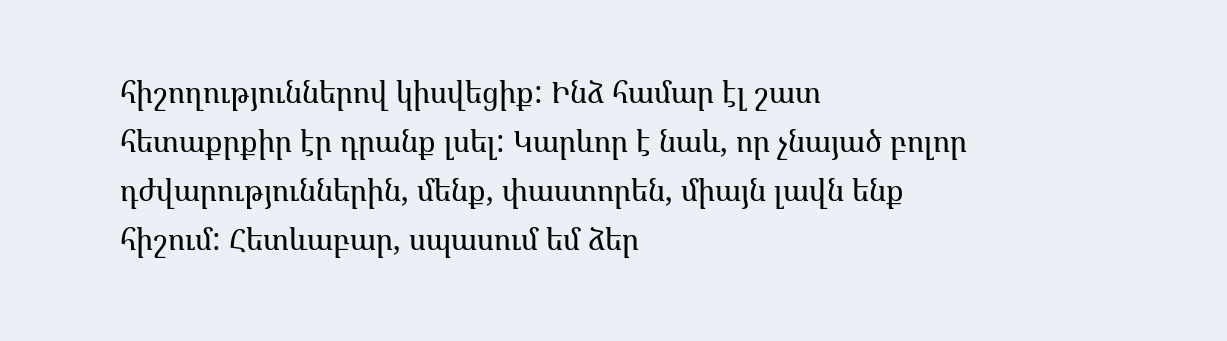հիշողություններով կիսվեցիք: Ինձ համար էլ շատ հետաքրքիր էր դրանք լսել: Կարևոր է նաև, որ չնայած բոլոր դժվարություններին, մենք, փաստորեն, միայն լավն ենք հիշում: Հետևաբար, սպասում եմ ձեր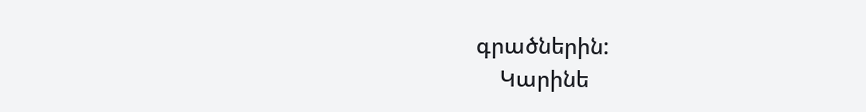գրածներին:
    Կարինե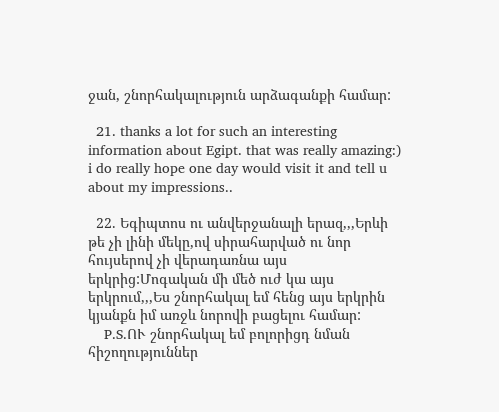ջան, շնորհակալություն արձագանքի համար:

  21. thanks a lot for such an interesting information about Egipt. that was really amazing:) i do really hope one day would visit it and tell u about my impressions..

  22. Եգիպտոս ու անվերջանալի երազ,,,Երևի թե չի լինի մեկը,ով սիրահարված ու նոր հույսերով չի վերադառնա այս երկրից:Մոգական մի մեծ ուժ կա այս երկրում,,,Ես շնորհակալ եմ հենց այս երկրին կյանքն իմ առջև նորովի բացելու համար:
    P.S.ՈՒ շնորհակալ եմ բոլորիցդ նման հիշողություններ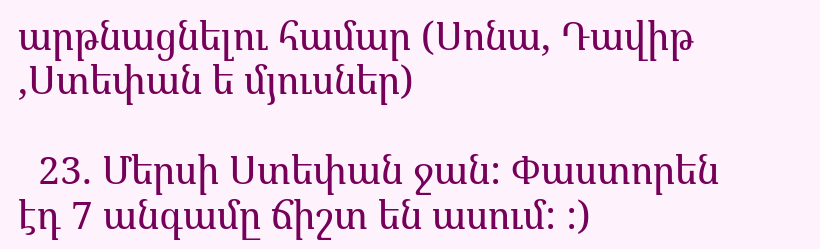արթնացնելու համար (Սոնա, Դավիթ ,Ստեփան ե մյուսներ)

  23. Մերսի Ստեփան ջան: Փաստորեն էդ 7 անգամը ճիշտ են ասում: :)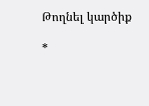Թողնել կարծիք

*